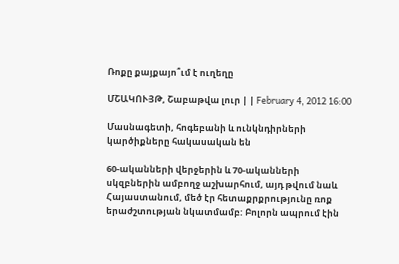Ռոքը քայքայո՞ւմ է ուղեղը

ՄՇԱԿՈՒՅԹ, Շաբաթվա լուր | | February 4, 2012 16:00

Մասնագետի, հոգեբանի և ունկնդիրների կարծիքները հակասական են

60-ականների վերջերին և 70-ականների սկզբներին ամբողջ աշխարհում, այդ թվում նաև Հայաստանում, մեծ էր հետաքրքրությունը ռոք երաժշտության նկատմամբ: Բոլորն ապրում էին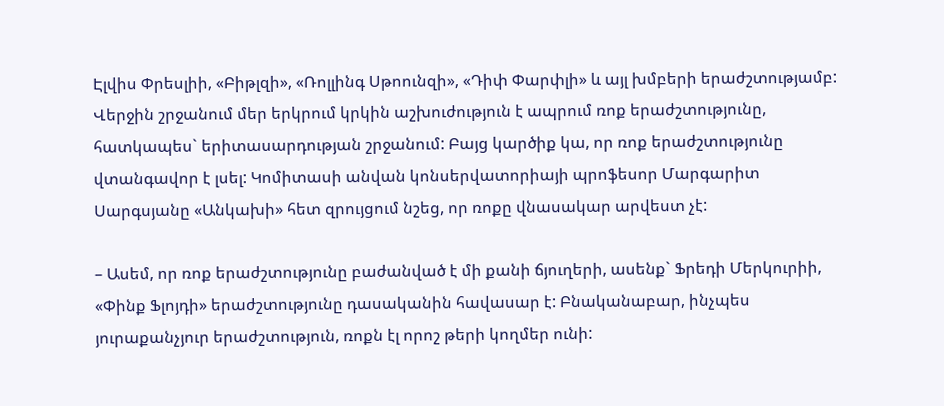Էլվիս Փրեսլիի, «Բիթլզի», «Ռոլլինգ Սթոունզի», «Դիփ Փարփլի» և այլ խմբերի երաժշտությամբ: Վերջին շրջանում մեր երկրում կրկին աշխուժություն է ապրում ռոք երաժշտությունը, հատկապես` երիտասարդության շրջանում: Բայց կարծիք կա, որ ռոք երաժշտությունը վտանգավոր է լսել: Կոմիտասի անվան կոնսերվատորիայի պրոֆեսոր Մարգարիտ Սարգսյանը «Անկախի» հետ զրույցում նշեց, որ ռոքը վնասակար արվեստ չէ:

– Ասեմ, որ ռոք երաժշտությունը բաժանված է մի քանի ճյուղերի, ասենք` Ֆրեդի Մերկուրիի, «Փինք Ֆլոյդի» երաժշտությունը դասականին հավասար է: Բնականաբար, ինչպես յուրաքանչյուր երաժշտություն, ռոքն էլ որոշ թերի կողմեր ունի: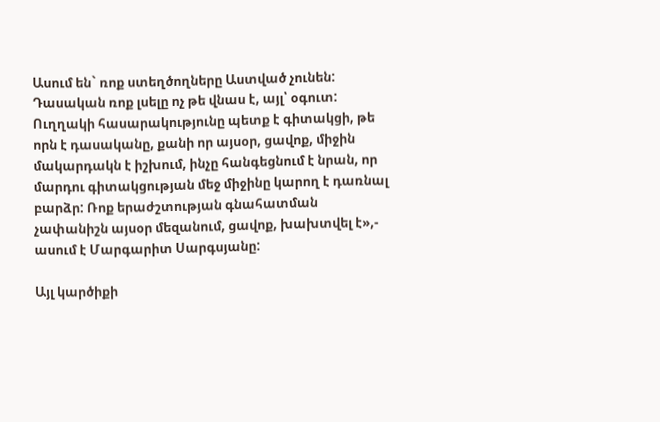Ասում են` ռոք ստեղծողները Աստված չունեն: Դասական ռոք լսելը ոչ թե վնաս է, այլ՝ օգուտ: Ուղղակի հասարակությունը պետք է գիտակցի, թե որն է դասականը, քանի որ այսօր, ցավոք, միջին մակարդակն է իշխում, ինչը հանգեցնում է նրան, որ մարդու գիտակցության մեջ միջինը կարող է դառնալ բարձր: Ռոք երաժշտության գնահատման չափանիշն այսօր մեզանում, ցավոք, խախտվել է»,- ասում է Մարգարիտ Սարգսյանը:

Այլ կարծիքի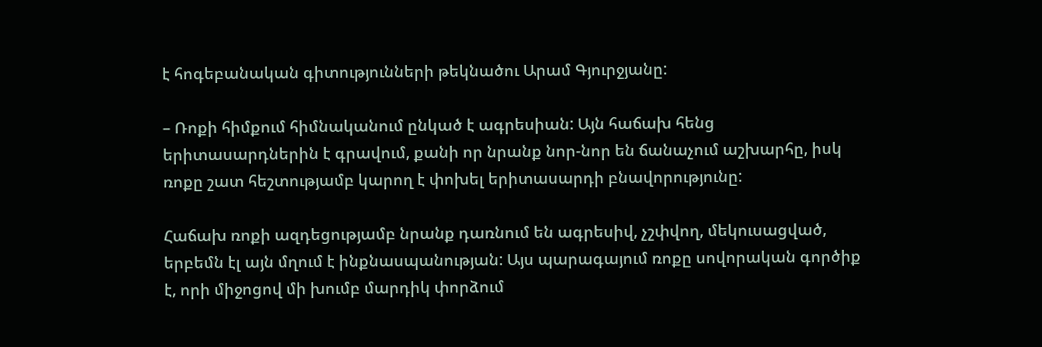է հոգեբանական գիտությունների թեկնածու Արամ Գյուրջյանը:

– Ռոքի հիմքում հիմնականում ընկած է ագրեսիան: Այն հաճախ հենց երիտասարդներին է գրավում, քանի որ նրանք նոր-նոր են ճանաչում աշխարհը, իսկ ռոքը շատ հեշտությամբ կարող է փոխել երիտասարդի բնավորությունը:

Հաճախ ռոքի ազդեցությամբ նրանք դառնում են ագրեսիվ, չշփվող, մեկուսացված, երբեմն էլ այն մղում է ինքնասպանության: Այս պարագայում ռոքը սովորական գործիք է, որի միջոցով մի խումբ մարդիկ փորձում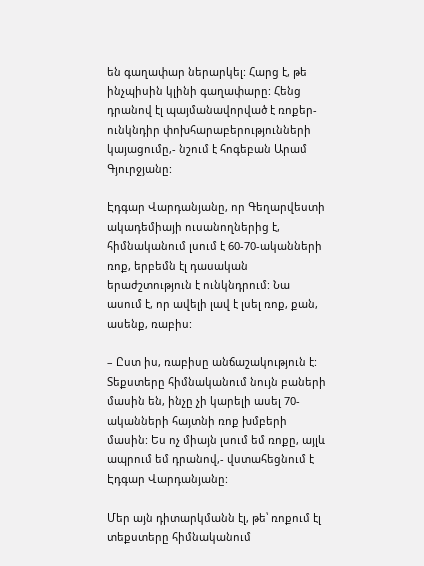են գաղափար ներարկել: Հարց է, թե ինչպիսին կլինի գաղափարը: Հենց դրանով էլ պայմանավորված է ռոքեր-ունկնդիր փոխհարաբերությունների կայացումը,- նշում է հոգեբան Արամ Գյուրջյանը:

Էդգար Վարդանյանը, որ Գեղարվեստի ակադեմիայի ուսանողներից է, հիմնականում լսում է 60-70-ականների ռոք, երբեմն էլ դասական երաժշտություն է ունկնդրում: Նա ասում է, որ ավելի լավ է լսել ռոք, քան, ասենք, ռաբիս:

– Ըստ իս, ռաբիսը անճաշակություն է: Տեքստերը հիմնականում նույն բաների մասին են, ինչը չի կարելի ասել 70-ականների հայտնի ռոք խմբերի մասին: Ես ոչ միայն լսում եմ ռոքը, այլև ապրում եմ դրանով,- վստահեցնում է Էդգար Վարդանյանը:

Մեր այն դիտարկմանն էլ, թե՝ ռոքում էլ տեքստերը հիմնականում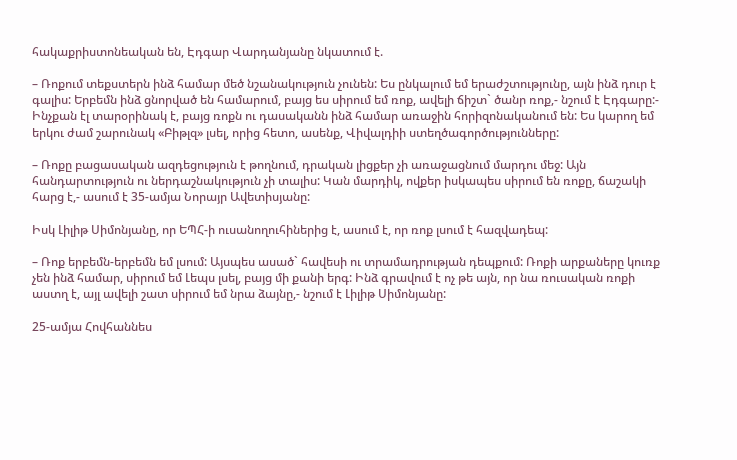հակաքրիստոնեական են, Էդգար Վարդանյանը նկատում է.

– Ռոքում տեքստերն ինձ համար մեծ նշանակություն չունեն: Ես ընկալում եմ երաժշտությունը, այն ինձ դուր է գալիս: Երբեմն ինձ ցնորված են համարում, բայց ես սիրում եմ ռոք, ավելի ճիշտ` ծանր ռոք,- նշում է Էդգարը:- Ինչքան էլ տարօրինակ է, բայց ռոքն ու դասականն ինձ համար առաջին հորիզոնականում են: Ես կարող եմ երկու ժամ շարունակ «Բիթլզ» լսել, որից հետո, ասենք, Վիվալդիի ստեղծագործությունները:

– Ռոքը բացասական ազդեցություն է թողնում, դրական լիցքեր չի առաջացնում մարդու մեջ: Այն հանդարտություն ու ներդաշնակություն չի տալիս: Կան մարդիկ, ովքեր իսկապես սիրում են ռոքը, ճաշակի հարց է,- ասում է 35-ամյա Նորայր Ավետիսյանը:

Իսկ Լիլիթ Սիմոնյանը, որ ԵՊՀ-ի ուսանողուհիներից է, ասում է, որ ռոք լսում է հազվադեպ:

– Ռոք երբեմն-երբեմն եմ լսում: Այսպես ասած` հավեսի ու տրամադրության դեպքում: Ռոքի արքաները կուռք չեն ինձ համար, սիրում եմ Լեպս լսել, բայց մի քանի երգ: Ինձ գրավում է ոչ թե այն, որ նա ռուսական ռոքի աստղ է, այլ ավելի շատ սիրում եմ նրա ձայնը,- նշում է Լիլիթ Սիմոնյանը:

25-ամյա Հովհաննես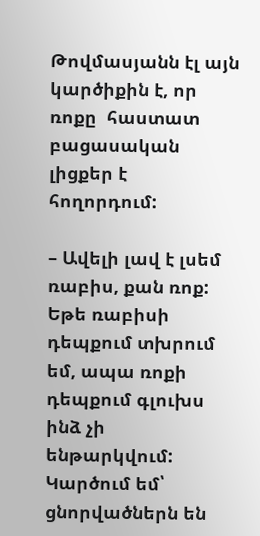Թովմասյանն էլ այն կարծիքին է, որ ռոքը  հաստատ բացասական լիցքեր է հողորդում:

– Ավելի լավ է լսեմ ռաբիս, քան ռոք: Եթե ռաբիսի դեպքում տխրում եմ, ապա ռոքի դեպքում գլուխս ինձ չի ենթարկվում: Կարծում եմ՝ ցնորվածներն են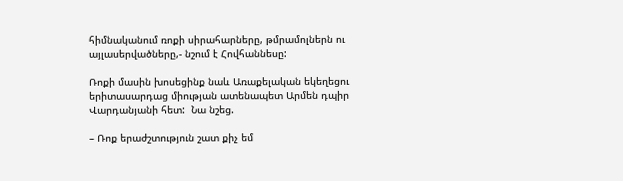հիմնականում ռոքի սիրահարները, թմրամոլներն ու այլասերվածները,- նշում է Հովհաննեսը:

Ռոքի մասին խոսեցինք նաև Առաքելական եկեղեցու երիտասարդաց միության ատենապետ Արմեն դպիր Վարդանյանի հետ:  Նա նշեց.

– Ռոք երաժշտություն շատ քիչ եմ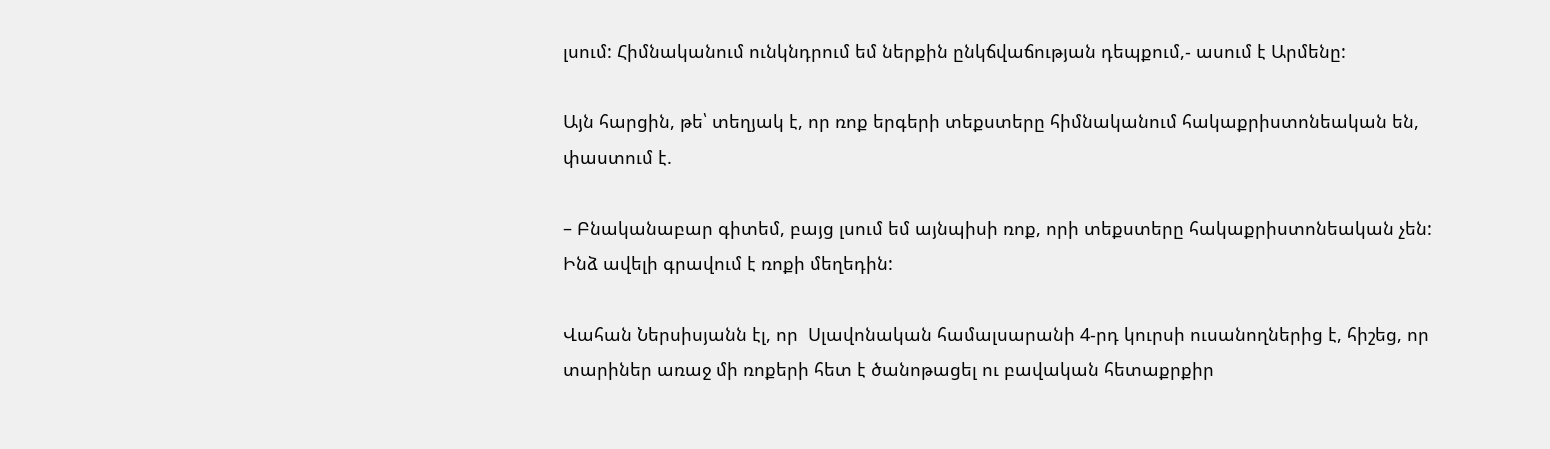լսում: Հիմնականում ունկնդրում եմ ներքին ընկճվաճության դեպքում,- ասում է Արմենը:

Այն հարցին, թե՝ տեղյակ է, որ ռոք երգերի տեքստերը հիմնականում հակաքրիստոնեական են, փաստում է.

– Բնականաբար գիտեմ, բայց լսում եմ այնպիսի ռոք, որի տեքստերը հակաքրիստոնեական չեն: Ինձ ավելի գրավում է ռոքի մեղեդին:

Վահան Ներսիսյանն էլ, որ  Սլավոնական համալսարանի 4-րդ կուրսի ուսանողներից է, հիշեց, որ տարիներ առաջ մի ռոքերի հետ է ծանոթացել ու բավական հետաքրքիր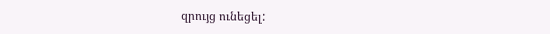զրույց ունեցել: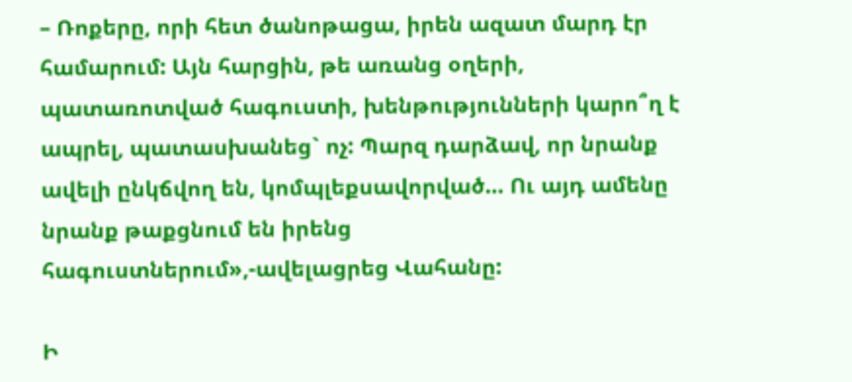– Ռոքերը, որի հետ ծանոթացա, իրեն ազատ մարդ էր համարում: Այն հարցին, թե առանց օղերի, պատառոտված հագուստի, խենթությունների կարո՞ղ է ապրել, պատասխանեց` ոչ: Պարզ դարձավ, որ նրանք ավելի ընկճվող են, կոմպլեքսավորված… Ու այդ ամենը նրանք թաքցնում են իրենց հագուստներում»,-ավելացրեց Վահանը:

Ի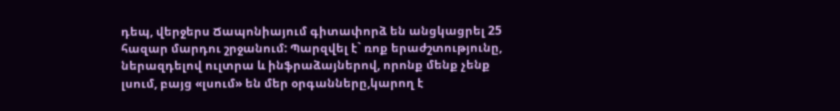դեպ, վերջերս Ճապոնիայում գիտափորձ են անցկացրել 25 հազար մարդու շրջանում: Պարզվել է` ռոք երաժշտությունը, ներազդելով ուլտրա և ինֆրաձայներով, որոնք մենք չենք լսում, բայց «լսում» են մեր օրգանները,կարող է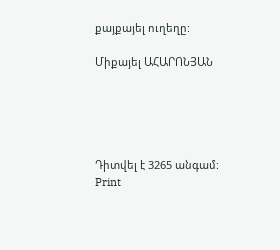քայքայել ուղեղը:

Միքայել ԱՀԱՐՈՆՅԱՆ





Դիտվել է 3265 անգամ:
Print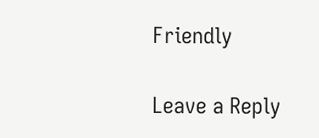Friendly

Leave a Reply